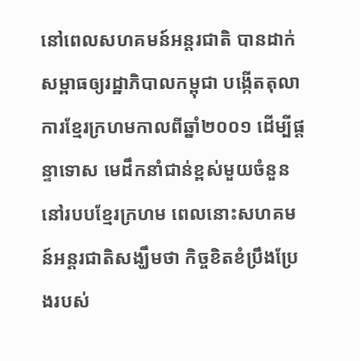នៅពេលសហគមន៍អន្តរជាតិ បានដាក់សម្ពាធឲ្យរដ្ឋាភិបាលកម្ពុជា បង្កើតតុលាការខ្មែរក្រហមកាលពីឆ្នាំ២០០១ ដើម្បីផ្តន្ទាទោស មេដឹកនាំជាន់ខ្ពស់មួយចំនួននៅរបបខ្មែរក្រហម ពេលនោះសហគមន៍អន្តរជាតិសង្ឃឹមថា កិច្ចខិតខំប្រឹងប្រែងរបស់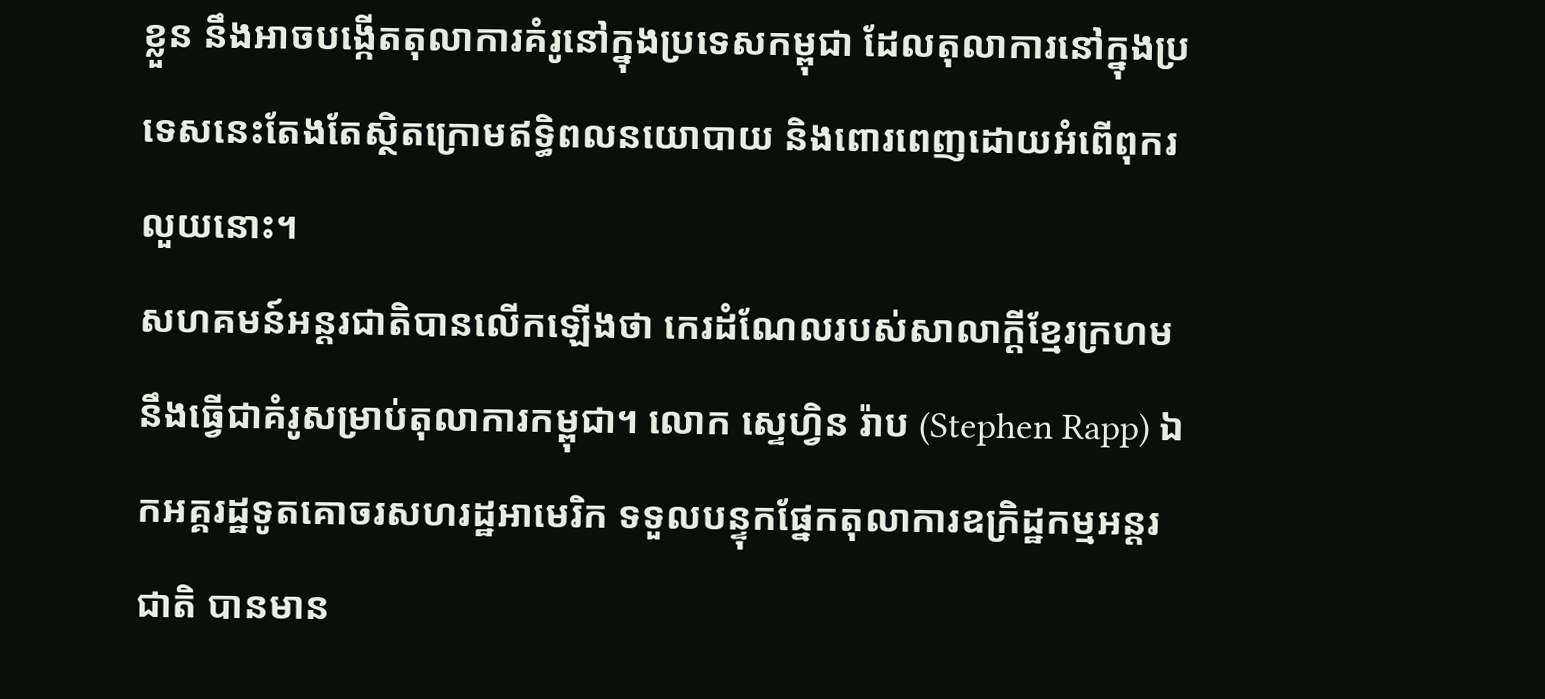ខ្លួន នឹងអាចបង្កើតតុលាការគំរូនៅក្នុងប្រទេសកម្ពុជា ដែលតុលាការនៅក្នុងប្រទេសនេះតែងតែស្ថិតក្រោមឥទ្ធិពលនយោបាយ និងពោរពេញដោយអំពើពុករលួយនោះ។
សហគមន៍អន្តរជាតិបានលើកឡើងថា កេរដំណែលរបស់សាលាក្តីខ្មែរក្រហម នឹងធ្វើជាគំរូសម្រាប់តុលាការកម្ពុជា។ លោក ស្ទេហ្វិន រ៉ាប (Stephen Rapp) ឯកអគ្គរដ្ឋទូតគោចរសហរដ្ឋអាមេរិក ទទួលបន្ទុកផ្នែកតុលាការឧក្រិដ្ឋកម្មអន្តរជាតិ បានមាន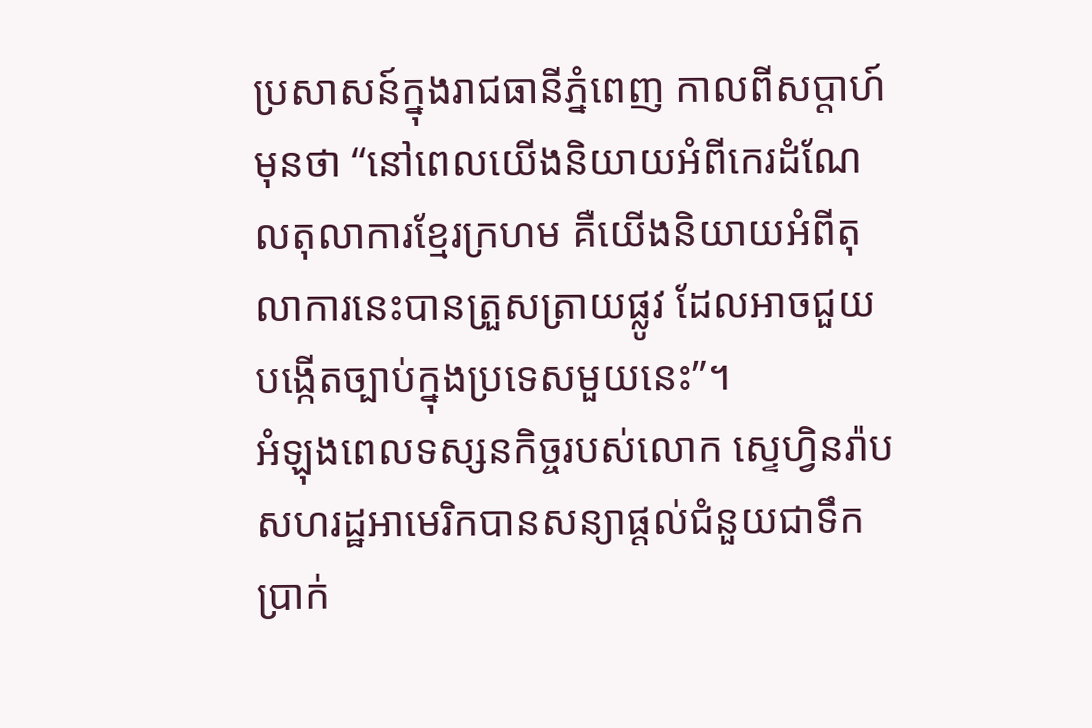ប្រសាសន៍ក្នុងរាជធានីភ្នំពេញ កាលពីសប្តាហ៍មុនថា “នៅពេលយើងនិយាយអំពីកេរដំណែលតុលាការខ្មែរក្រហម គឺយើងនិយាយអំពីតុលាការនេះបានត្រួសត្រាយផ្លូវ ដែលអាចជួយបង្កើតច្បាប់ក្នុងប្រទេសមួយនេះ”។
អំឡុងពេលទស្សនកិច្ចរបស់លោក ស្ទេហ្វិនរ៉ាប សហរដ្ឋអាមេរិកបានសន្យាផ្តល់ជំនួយជាទឹកប្រាក់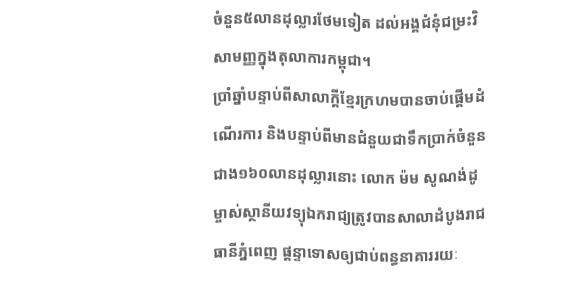ចំនួន៥លានដុល្លារថែមទៀត ដល់អង្គជំនុំជម្រះវិសាមញ្ញក្នុងតុលាការកម្ពុជា។
ប្រាំឆ្នាំបន្ទាប់ពីសាលាក្តីខ្មែរក្រហមបានចាប់ផ្តើមដំណើរការ និងបន្ទាប់ពីមានជំនួយជាទឹកប្រាក់ចំនួនជាង១៦០លានដុល្លារនោះ លោក ម៉ម សូណង់ដូ ម្ចាស់ស្ថានីយវទ្យុឯករាជ្យត្រូវបានសាលាដំបូងរាជធានីភ្នំពេញ ផ្តន្ទាទោសឲ្យជាប់ពន្ធនាគាររយៈ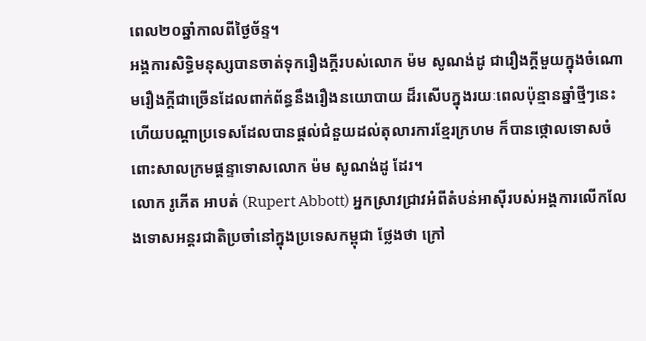ពេល២០ឆ្នាំកាលពីថ្ងៃច័ន្ទ។
អង្គការសិទ្ធិមនុស្សបានចាត់ទុករឿងក្តីរបស់លោក ម៉ម សូណង់ដូ ជារឿងក្តីមួយក្នុងចំណោមរឿងក្តីជាច្រើនដែលពាក់ព័ន្ធនឹងរឿងនយោបាយ ដ៏រសើបក្នុងរយៈពេលប៉ុន្មានឆ្នាំថ្មីៗនេះ ហើយបណ្តាប្រទេសដែលបានផ្តល់ជំនួយដល់តុលារការខ្មែរក្រហម ក៏បានថ្កោលទោសចំពោះសាលក្រមផ្តន្ទាទោសលោក ម៉ម សូណង់ដូ ដែរ។
លោក រូភើត អាបត់ (Rupert Abbott) អ្នកស្រាវជ្រាវអំពីតំបន់អាស៊ីរបស់អង្គការលើកលែងទោសអន្តរជាតិប្រចាំនៅក្នុងប្រទេសកម្ពុជា ថ្លែងថា ក្រៅ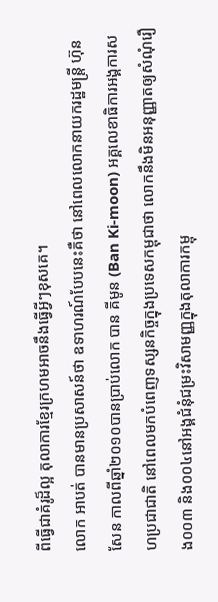ពីធ្វើជាគំរូដ៏ល្អ តុលាការខ្មែរក្រហមអាចនឹងធ្វើអ្វីៗខុសគេ។
លោក អាបត់ បានមានប្រសាសន៍ថា ឧទាហរណ៍បែបនេះគឺថា នៅពេលលោកនាយករដ្ឋមន្ត្រី ហ៊ុន សែន កាលពីឆ្នាំ២០១០បានប្រាប់លោក បាន គីមូន (Ban Ki-moon) អគ្គលេខាធិការអង្គការសហប្រជាជាតិ នៅពេលមកបំពេញទស្សនកិច្ចក្នុងប្រទេសកម្ពុជាថា លោកនឹងមិនអនុញ្ញាតឲ្យសំណុំរឿង០០៣ និង០០៤នៅអង្គជំនុំជម្រះវិសាមញ្ញក្នុងតុលាការកម្ពុ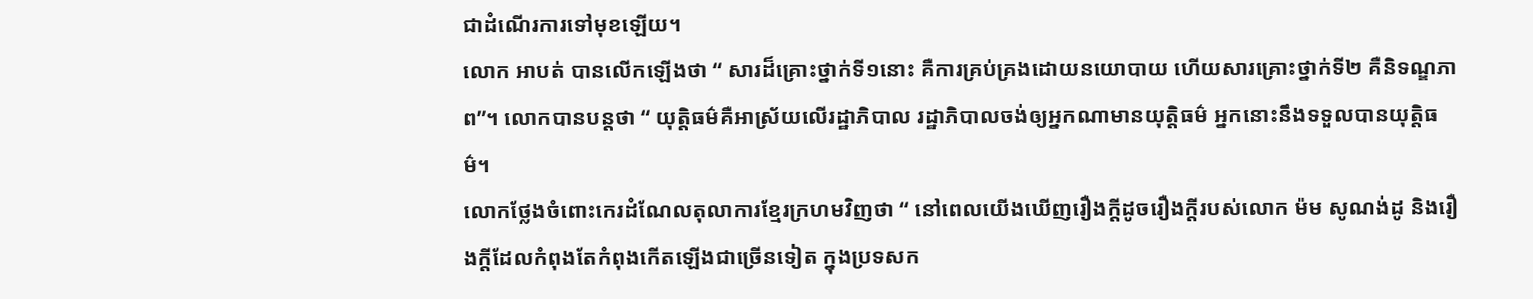ជាដំណើរការទៅមុខឡើយ។
លោក អាបត់ បានលើកឡើងថា “ សារដ៏គ្រោះថ្នាក់ទី១នោះ គឺការគ្រប់គ្រងដោយនយោបាយ ហើយសារគ្រោះថ្នាក់ទី២ គឺនិទណ្ឌភាព”។ លោកបានបន្តថា “ យុត្តិធម៌គឺអាស្រ័យលើរដ្ឋាភិបាល រដ្ឋាភិបាលចង់ឲ្យអ្នកណាមានយុត្តិធម៌ អ្នកនោះនឹងទទួលបានយុត្តិធម៌។
លោកថ្លែងចំពោះកេរដំណែលតុលាការខ្មែរក្រហមវិញថា “ នៅពេលយើងឃើញរឿងក្តីដូចរឿងក្តីរបស់លោក ម៉ម សូណង់ដូ និងរឿងក្តីដែលកំពុងតែកំពុងកើតឡើងជាច្រើនទៀត ក្នុងប្រទសក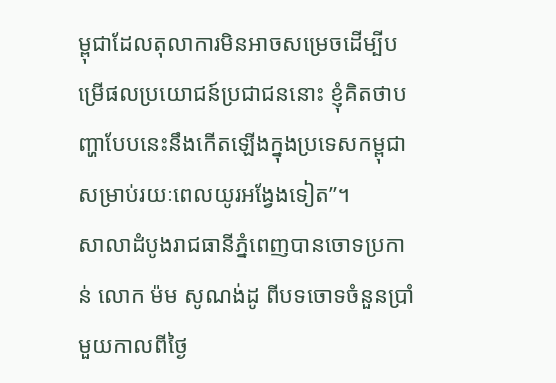ម្ពុជាដែលតុលាការមិនអាចសម្រេចដើម្បីបម្រើផលប្រយោជន៍ប្រជាជននោះ ខ្ញុំគិតថាបញ្ហាបែបនេះនឹងកើតឡើងក្នុងប្រទេសកម្ពុជាសម្រាប់រយៈពេលយូរអង្វែងទៀត”។
សាលាដំបូងរាជធានីភ្នំពេញបានចោទប្រកាន់ លោក ម៉ម សូណង់ដូ ពីបទចោទចំនួនប្រាំមួយកាលពីថ្ងៃ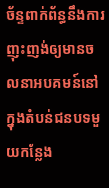ច័ន្ទពាក់ព័ន្ធនឹងការញុះញង់ឲ្យមានចលនាអបគមន៍នៅក្នុងតំបន់ជនបទមួយកន្លែង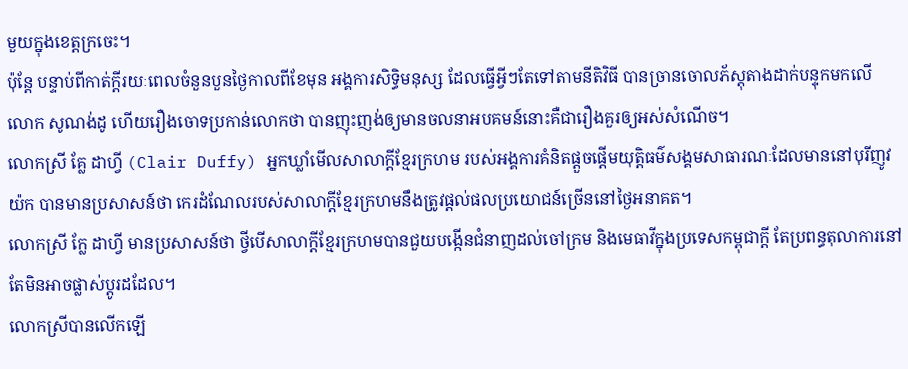មួយក្នុងខេត្តក្រចេះ។
ប៉ុន្តែ បន្ទាប់ពីកាត់ក្តីរយៈពេលចំនួនបួនថ្ងៃកាលពីខែមុន អង្គការសិទ្ធិមនុស្ស ដែលធ្វើអ្វីៗតែទៅតាមនីតិវិធី បានច្រានចោលភ័ស្តុតាងដាក់បន្ទុកមកលើ លោក សូណង់ដូ ហើយរឿងចោទប្រកាន់លោកថា បានញុះញង់ឲ្យមានចលនាអបគមន៍នោះគឺជារឿងគួរឲ្យអស់សំណើច។
លោកស្រី គ្លែ ដាហ្វី (Clair Duffy) អ្នកឃ្លាំមើលសាលាក្តីខ្មែរក្រហម របស់អង្គការគំនិតផ្តួចផ្តើមយុត្តិធម៌សង្គមសាធារណៈដែលមាននៅបុរីញូវយ៉ក បានមានប្រសាសន៍ថា កេរដំណែលរបស់សាលាក្តីខ្មែរក្រហមនឹងត្រូវផ្តល់ផលប្រយោជន៍ច្រើននៅថ្ងៃអនាគត។
លោកស្រី ក្លែ ដាហ្វី មានប្រសាសន៍ថា ថ្វីបើសាលាក្តីខ្មែរក្រហមបានជួយបង្កើនជំនាញដល់ចៅក្រម និងមេធាវីក្នុងប្រទេសកម្ពុជាក្តី តែប្រពន្ធតុលាការនៅតែមិនអាចផ្លាស់ប្តូរដដែល។
លោកស្រីបានលើកឡើ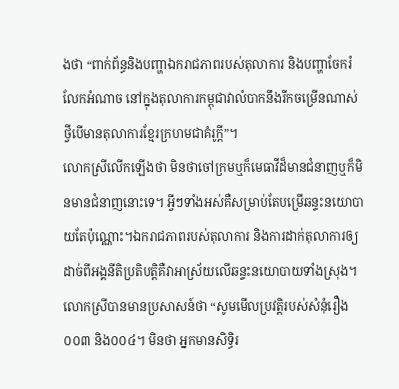ងថា “ពាក់ព័ន្ធនិងបញ្ហាឯករាជភាពរបស់តុលាការ និងបញ្ហាចែករំលែកអំណាច នៅក្នុងតុលាការកម្ពុជាវាលំបាកនឹងរីកចម្រើនណាស់ ថ្វីបើមានតុលាការខ្មែរក្រហមជាគំរូក្តី”។
លោកស្រីលើកឡើងថា មិនថាចៅក្រមឬក៏មេធាវីដ៏មានជំនាញឬក៏មិនមានជំនាញនោះទេ។ អ្វីៗទាំងអស់គឺសម្រាប់តែបម្រើឆន្ទះនយោបាយតែប៉ុណ្ណោះ។ឯករាជភាពរបស់តុលាការ និងការដាក់តុលាការឲ្យដាច់ពីអង្គនីតិប្រតិបត្តិគឺវាអាស្រ័យលើឆន្ទះនយោបាយទាំងស្រុង។
លោកស្រីបានមានប្រសាសន៍ថា “សូមមើលប្រវត្តិរបស់សំនុំរឿង០០៣ និង០០៤។ មិនថា អ្នកមានសិទ្ធិរ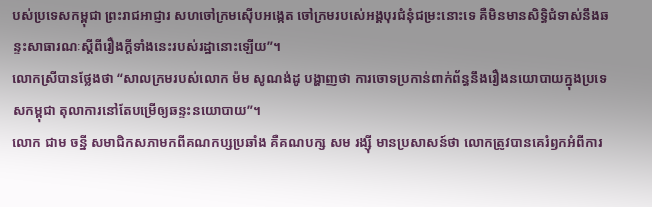បស់ប្រទេសកម្ពុជា ព្រះរាជអាជ្ញារ សហចៅក្រមស៊ើបអង្កេត ចៅក្រមរបស់េអង្គបុរជំនុំជម្រះនោះទេ គឺមិនមានសិទ្ធិជំទាស់នឹងឆន្ទះសាធារណៈស្តីពីរឿងក្តីទាំងនេះរបស់រដ្ឋានោះឡើយ”។
លោកស្រីបានថ្លែងថា “សាលក្រមរបស់លោក ម៉ម សូណង់ដូ បង្ហាញថា ការចោទប្រកាន់ពាក់ព័ន្ធនឹងរឿងនយោបាយក្នុងប្រទេសកម្ពុជា តុលាការនៅតែបម្រើឲ្យឆន្ទះនយោបាយ”។
លោក ជាម ចន្នី សមាជិកសភាមកពីគណកប្សប្រឆាំង គឺគណបក្ស សម រង្ស៊ី មានប្រសាសន៍ថា លោកត្រូវបានគេរំឭកអំពីការ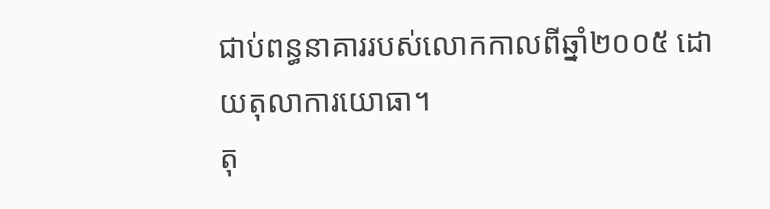ជាប់ពន្ធនាគាររបស់លោកកាលពីឆ្នាំ២០០៥ ដោយតុលាការយោធា។
តុ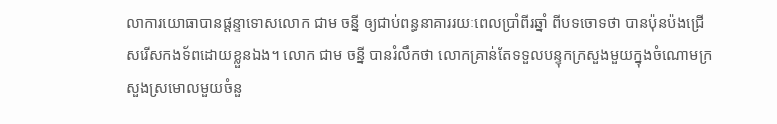លាការយោធាបានផ្តន្ទាទោសលោក ជាម ចន្នី ឲ្យជាប់ពន្ធនាគាររយៈពេលប្រាំពីរឆ្នាំ ពីបទចោទថា បានប៉ុនប៉ងជ្រើសរើសកងទ័ពដោយខ្លួនឯង។ លោក ជាម ចន្នី បានរំលឹកថា លោកគ្រាន់តែទទួលបន្ទុកក្រសួងមួយក្នុងចំណោមក្រសួងស្រមោលមួយចំនួ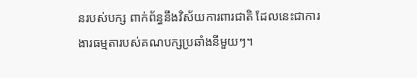នរបស់បក្ស ពាក់ព័ន្ធនឹងវិស័យការពារជាតិ ដែលនេះជាការងារធម្មតារបស់គណបក្សប្រឆាំងនីមួយៗ។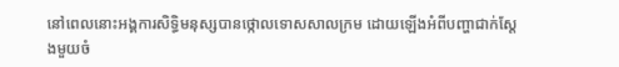នៅពេលនោះអង្គការសិទ្ធិមនុស្សបានថ្កោលទោសសាលក្រម ដោយឡើងអំពីបញ្ហាជាក់ស្ដែងមួយចំ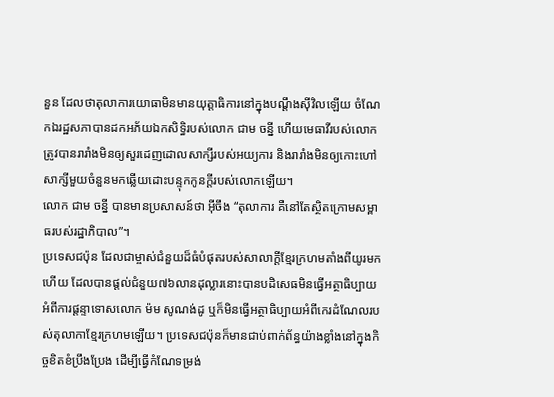នួន ដែលថាតុលាការយោធាមិនមានយុត្ដាធិការនៅក្នុងបណ្ដឹងស៊ីវិលឡើយ ចំណែកឯរដ្ឋសភាបានដកអភ័យឯកសិទ្ធិរបស់លោក ជាម ចន្នី ហើយមេធាវីរបស់លោកត្រូវបានរារាំងមិនឲ្យសួរដេញដោលសាក្សីរបស់អយ្យការ និងរារាំងមិនឲ្យកោះហៅសាក្សីមួយចំនួនមកឆ្លើយដោះបន្ទុកកូនក្ដីរបស់លោកឡើយ។
លោក ជាម ចន្នី បានមានប្រសាសន៍ថា អ៊ីចឹង “តុលាការ គឺនៅតែស្ថិតក្រោមសម្ពាធរបស់រដ្ឋាភិបាល”។
ប្រទេសជប៉ុន ដែលជាម្ចាស់ជំនួយដ៏ធំបំផុតរបស់សាលាក្ដីខ្មែរក្រហមតាំងពីយូរមកហើយ ដែលបានផ្ដល់ជំនួយ៧៦លានដុល្លារនោះបានបដិសេធមិនធ្វើអត្ថាធិប្បាយអំពីការផ្តន្ទាទោសលោក ម៉ម សូណង់ដូ ឬក៏មិនធ្វើអត្ថាធិប្បាយអំពីកេរដំណែលរបស់តុលាកាខ្មែរក្រហមឡើយ។ ប្រទេសជប៉ុនក៏មានជាប់ពាក់ព័ន្ធយ៉ាងខ្លាំងនៅក្នុងកិច្ចខិតខំប្រឹងប្រែង ដើម្បីធ្វើកំណែទម្រង់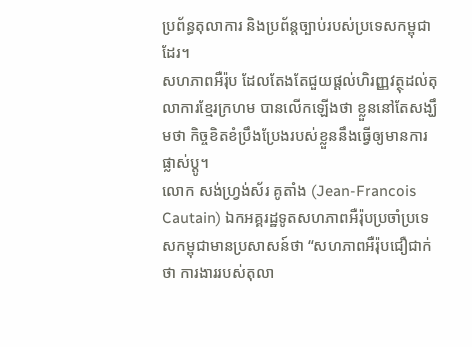ប្រព័ន្ធតុលាការ និងប្រព័ន្តច្បាប់របស់ប្រទេសកម្ពុជាដែរ។
សហភាពអឺរ៉ុប ដែលតែងតែជួយផ្ដល់ហិរញ្ញវត្ថុដល់តុលាការខ្មែរក្រហម បានលើកឡើងថា ខ្លួននៅតែសង្ឃឹមថា កិច្ចខិតខំប្រឹងប្រែងរបស់ខ្លួននឹងធ្វើឲ្យមានការផ្លាស់ប្ដូ។
លោក សង់ហ្វ្រង់ស័រ គូតាំង (Jean-Francois Cautain) ឯកអគ្គរដ្ឋទូតសហភាពអឺរ៉ុបប្រចាំប្រទេសកម្ពុជាមានប្រសាសន៍ថា “សហភាពអឺរ៉ុបជឿជាក់ថា ការងាររបស់តុលា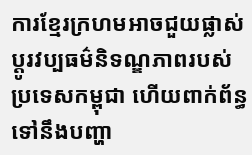ការខ្មែរក្រហមអាចជួយផ្លាស់ប្តូរវប្បធម៌និទណ្ឌភាពរបស់ប្រទេសកម្ពុជា ហើយពាក់ព័ន្ធទៅនឹងបញ្ហា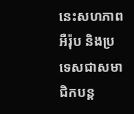នេះសហភាពអឺរ៉ុប និងប្រទេសជាសមាជិកបន្ត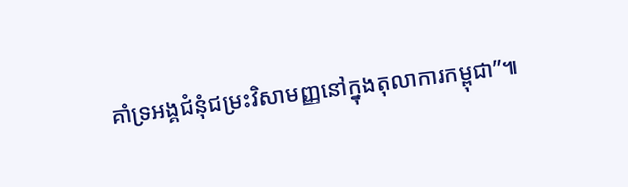គាំទ្រអង្គជំនុំជម្រះវិសាមញ្ញនៅក្នុងតុលាការកម្ពុជា”៕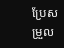ប្រែសម្រួល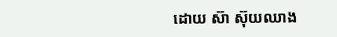ដោយ ស៊ា ស៊ុយឈាង